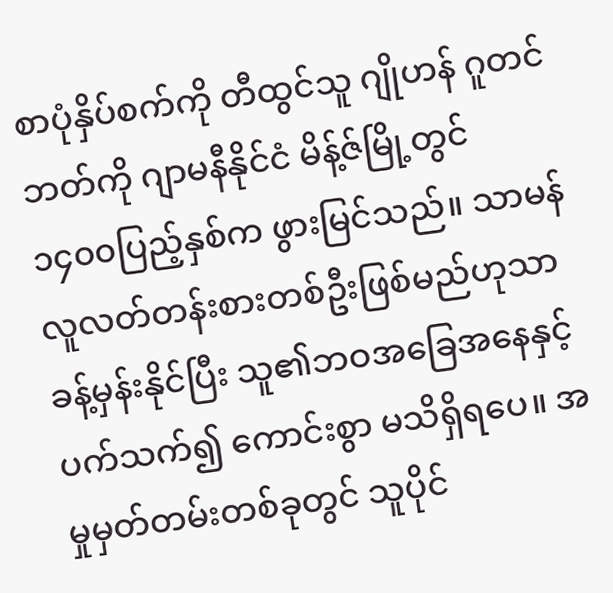စာပုံနှိပ်စက်ကို တီထွင်သူ ဂျိုဟန် ဂူတင်ဘတ်ကို ဂျာမနီနိုင်ငံ မိန့်ဇ်မြို့တွင် ၁၄၀၀ပြည့်နှစ်က ဖွားမြင်သည်။ သာမန်လူလတ်တန်းစားတစ်ဦးဖြစ်မည်ဟုသာ ခန့်မှန်းနိုင်ပြီး သူ၏ဘဝအခြေအနေနှင့်ပက်သက်၍ ကောင်းစွာ မသိရှိရပေ။ အမှုမှတ်တမ်းတစ်ခုတွင် သူပိုင်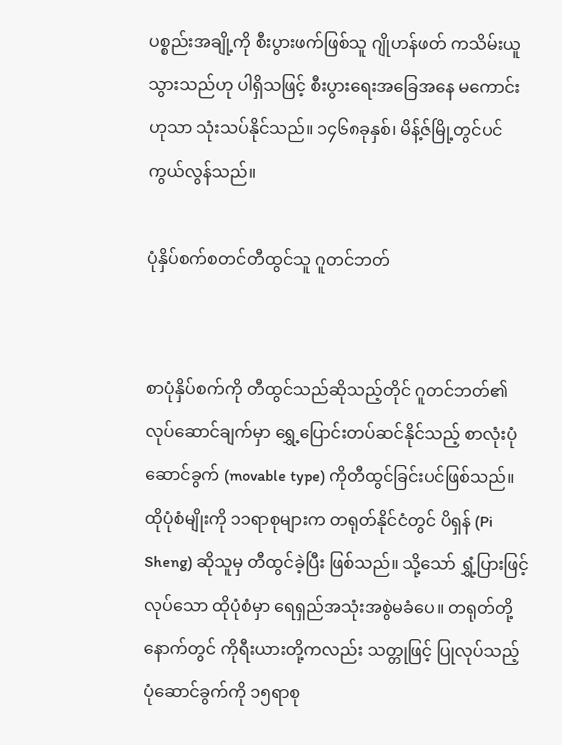ပစ္စည်းအချို့ကို စီးပွားဖက်ဖြစ်သူ ဂျိုဟန်ဖတ် ကသိမ်းယူသွားသည်ဟု ပါရှိသဖြင့် စီးပွားရေးအခြေအနေ မကောင်းဟုသာ သုံးသပ်နိုင်သည်။ ၁၄၆၈ခုနှစ်၊ မိန့်ဇ်မြို့တွင်ပင် ကွယ်လွန်သည်။

ပုံနှိပ်စက်စတင်တီထွင်သူ ဂူတင်ဘတ်


စာပုံနှိပ်စက်ကို တီထွင်သည်ဆိုသည့်တိုင် ဂူတင်ဘတ်၏ လုပ်ဆောင်ချက်မှာ ရွှေ့ပြောင်းတပ်ဆင်နိုင်သည့် စာလုံးပုံဆောင်ခွက် (movable type) ကိုတီထွင်ခြင်းပင်ဖြစ်သည်။ ထိုပုံစံမျိုးကို ၁၁ရာစုများက တရုတ်နိုင်ငံတွင် ပိရှန် (Pi Sheng) ဆိုသူမှ တီထွင်ခဲ့ပြီး ဖြစ်သည်။ သို့သော် ရွှံ့ပြားဖြင့်လုပ်သော ထိုပုံစံမှာ ရေရှည်အသုံးအစွဲမခံပေ။ တရုတ်တို့နောက်တွင် ကိုရီးယားတို့ကလည်း သတ္တုဖြင့် ပြုလုပ်သည့် ပုံဆောင်ခွက်ကို ၁၅ရာစု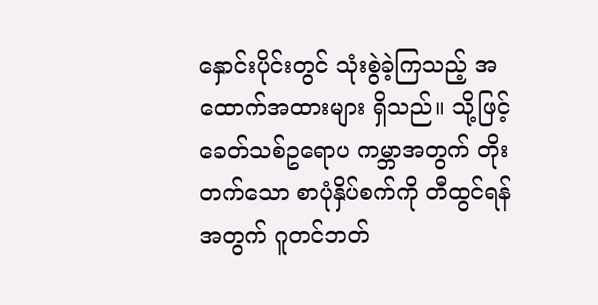နှောင်းပိုင်းတွင် သုံးစွဲခဲ့ကြသည့် အထောက်အထားများ ရှိသည်။ သို့ဖြင့် ခေတ်သစ်ဥရောပ ကမ္ဘာအတွက် တိုးတက်သော စာပုံနှိပ်စက်ကို တီထွင်ရန်အတွက် ဂူတင်ဘတ်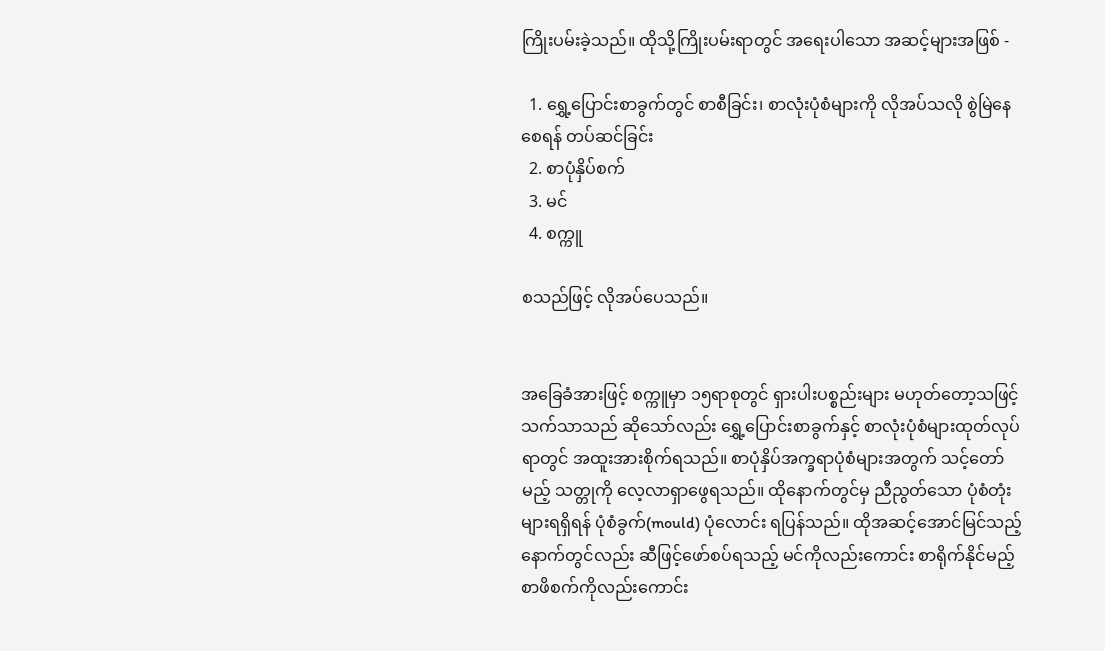ကြိုးပမ်းခဲ့သည်။ ထိုသို့ကြိုးပမ်းရာတွင် အရေးပါသော အဆင့်များအဖြစ် -

  1. ရွှေ့ပြောင်းစာခွက်တွင် စာစီခြင်း၊ စာလုံးပုံစံများကို လိုအပ်သလို စွဲမြဲနေစေရန် တပ်ဆင်ခြင်း
  2. စာပုံနှိပ်စက်
  3. မင်
  4. စက္ကူ

စသည်ဖြင့် လိုအပ်ပေသည်။


အခြေခံအားဖြင့် စက္ကူမှာ ၁၅ရာစုတွင် ရှားပါးပစ္စည်းများ မဟုတ်တော့သဖြင့် သက်သာသည် ဆိုသော်လည်း ရွှေ့ပြောင်းစာခွက်နှင့် စာလုံးပုံစံများထုတ်လုပ်ရာတွင် အထူးအားစိုက်ရသည်။ စာပုံနှိပ်အက္ခရာပုံစံများအတွက် သင့်တော်မည့် သတ္တုကို လေ့လာရှာဖွေရသည်။ ထိုနောက်တွင်မှ ညီညွတ်သော ပုံစံတုံးများရရှိရန် ပုံစံခွက်(mould) ပုံလောင်း ရပြန်သည်။ ထိုအဆင့်အောင်မြင်သည့်နောက်တွင်လည်း ဆီဖြင့်ဖော်စပ်ရသည့် မင်ကိုလည်းကောင်း စာရိုက်နိုင်မည့် စာဖိစက်ကိုလည်းကောင်း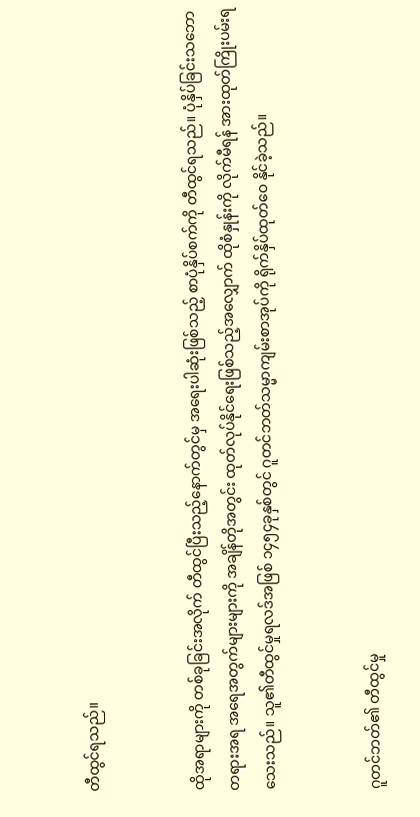တီထွင်ရသည်။


ထိုအရာများကို တစ်ခုခြင်းအလိုက် တီထွင်ပြီးသည့်နောက်တွင်မှ အရေးပါဆုံးဖြစ်သည့် စာပုံနှိပ်စက်ကို တီထွင်ရသည်။ ပုံနှိပ်ခြင်းသဘောတရားအရ အရေအတွက်များများကို အချိန်တိုအတွင်း ထုတ်လုပ်နိုင်ရေးဖြစ်သည့်အလျှောက် ထိုစံနှုန်းကို လိုက်မီရန် အားထုတ်ကြိုးပမ်းရသေးသည်။ သူ၏တီထွင်မှုရလဒ်အဖြစ် ၁၄၅၄ခုနှစ်တွင် ဂူတင်ဘတ်သမ္မာကျမ်းစာအုပ်ကို ရိုက်နှိပ်ထုတ်ဝေ နိုင်ခဲ့သည်။


ဂူတင်ဘတ်၏ တီထွင်မှု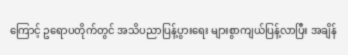ကြောင့် ဥရောပတိုက်တွင် အသိပညာပြန့်ပွားရေး များစွာကျယ်ပြန့်လာပြီး အချိန်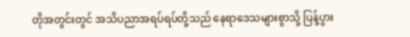တိုအတွင်းတွင် အသိပညာအရပ်ရပ်တို့သည် နေရာဒေသများစွာသို့ ပြန့်ပွား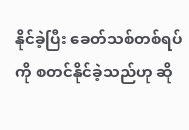နိုင်ခဲ့ပြီး ခေတ်သစ်တစ်ရပ်ကို စတင်နိုင်ခဲ့သည်ဟု ဆို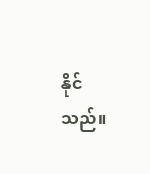နိုင်သည်။